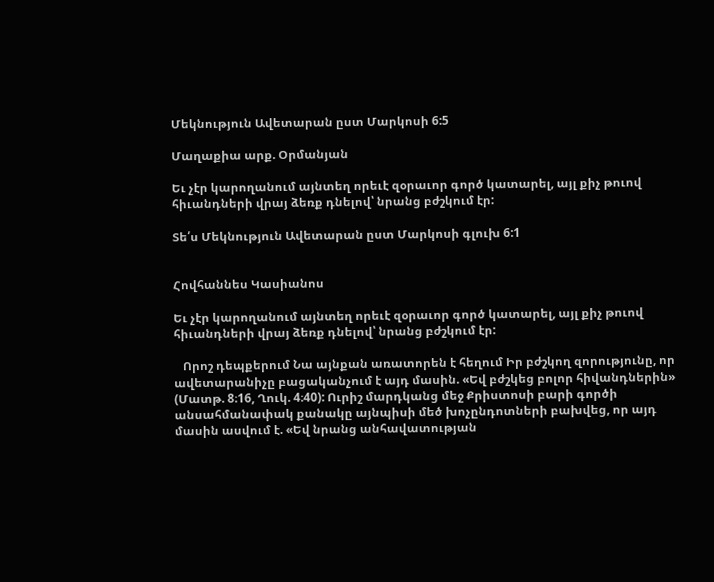Մեկնություն Ավետարան ըստ Մարկոսի 6:5

Մաղաքիա արք. Օրմանյան

Եւ չէր կարողանում այնտեղ որեւէ զօրաւոր գործ կատարել, այլ քիչ թուով հիւանդների վրայ ձեռք դնելով՝ նրանց բժշկում էր:

Տե՛ս Մեկնություն Ավետարան ըստ Մարկոսի գլուխ 6:1


Հովհաննես Կասիանոս

Եւ չէր կարողանում այնտեղ որեւէ զօրաւոր գործ կատարել, այլ քիչ թուով հիւանդների վրայ ձեռք դնելով՝ նրանց բժշկում էր:

   Որոշ դեպքերում Նա այնքան առատորեն է հեղում Իր բժշկող զորությունը, որ ավետարանիչը բացականչում է այդ մասին. «Եվ բժշկեց բոլոր հիվանդներին» (Մատթ. 8։16, Ղուկ. 4։40): Ուրիշ մարդկանց մեջ Քրիստոսի բարի գործի անսահմանափակ քանակը այնպիսի մեծ խոչընդոտների բախվեց, որ այդ մասին ասվում է. «Եվ նրանց անհավատության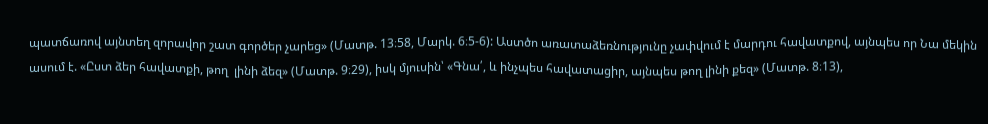պատճառով այնտեղ զորավոր շատ գործեր չարեց» (Մատթ. 13։58, Մարկ. 6։5-6): Աստծո առատաձեռնությունը չափվում է մարդու հավատքով, այնպես որ Նա մեկին ասում է. «Ըստ ձեր հավատքի, թող  լինի ձեզ» (Մատթ. 9։29), իսկ մյուսին՝ «Գնա՛, և ինչպես հավատացիր, այնպես թող լինի քեզ» (Մատթ. 8։13),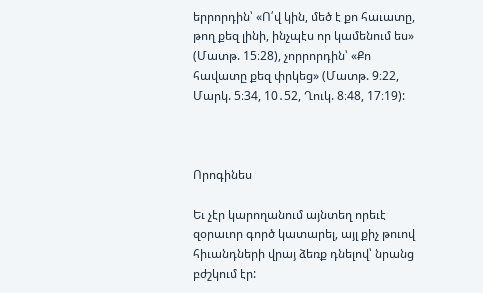երրորդին՝ «Ո՛վ կին, մեծ է քո հաւատը, թող քեզ լինի, ինչպէս որ կամենում ես» (Մատթ. 15։28), չորրորդին՝ «Քո հավատը քեզ փրկեց» (Մատթ. 9։22, Մարկ. 5։34, 10․52, Ղուկ. 8։48, 17։19):



Որոգինես

Եւ չէր կարողանում այնտեղ որեւէ զօրաւոր գործ կատարել, այլ քիչ թուով հիւանդների վրայ ձեռք դնելով՝ նրանց բժշկում էր: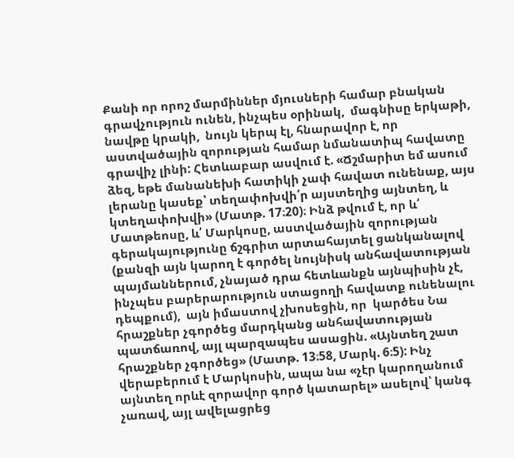Քանի որ որոշ մարմիններ մյուսների համար բնական գրավչություն ունեն, ինչպես օրինակ,  մագնիսը երկաթի, նավթը կրակի,  նույն կերպ էլ, հնարավոր է, որ աստվածային զորության համար նմանատիպ հավատը գրավիչ լինի: Հետևաբար ասվում է. «Ճշմարիտ եմ ասում ձեզ, եթե մանանեխի հատիկի չափ հավատ ունենաք, այս լերանը կասեք՝ տեղափոխվի՛ր այստեղից այնտեղ, և կտեղափոխվի» (Մատթ. 17։20)։ Ինձ թվում է, որ և՛ Մատթեոսը, և՛ Մարկոսը, աստվածային զորության գերակայությունը ճշգրիտ արտահայտել ցանկանալով (քանզի այն կարող է գործել նույնիսկ անհավատության պայմաններում, չնայած դրա հետևանքն այնպիսին չէ, ինչպես բարերարություն ստացողի հավատք ունենալու դեպքում),  այն իմաստով չխոսեցին, որ  կարծես Նա հրաշքներ չգործեց մարդկանց անհավատության պատճառով, այլ պարզապես ասացին. «Այնտեղ շատ հրաշքներ չգործեց» (Մատթ. 13։58, Մարկ. 6։5): Ինչ վերաբերում է Մարկոսին, ապա նա «չէր կարողանում այնտեղ որևէ զորավոր գործ կատարել» ասելով՝ կանգ չառավ, այլ ավելացրեց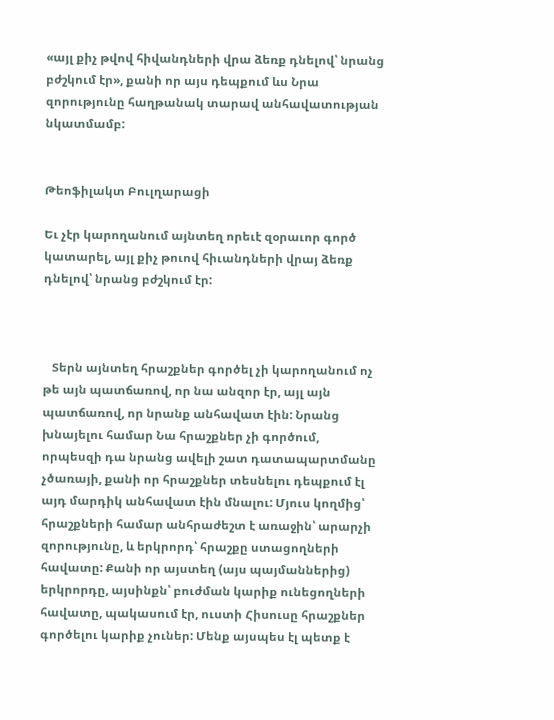«այլ քիչ թվով հիվանդների վրա ձեռք դնելով՝ նրանց բժշկում էր», քանի որ այս դեպքում ևս Նրա զորությունը հաղթանակ տարավ անհավատության նկատմամբ:


Թեոֆիլակտ Բուլղարացի

Եւ չէր կարողանում այնտեղ որեւէ զօրաւոր գործ կատարել, այլ քիչ թուով հիւանդների վրայ ձեռք դնելով՝ նրանց բժշկում էր:



   Տերն այնտեղ հրաշքներ գործել չի կարողանում ոչ թե այն պատճառով, որ նա անզոր էր, այլ այն պատճառով, որ նրանք անհավատ էին: Նրանց խնայելու համար Նա հրաշքներ չի գործում, որպեսզի դա նրանց ավելի շատ դատապարտմանը չծառայի, քանի որ հրաշքներ տեսնելու դեպքում էլ այդ մարդիկ անհավատ էին մնալու: Մյուս կողմից՝ հրաշքների համար անհրաժեշտ է առաջին՝ արարչի զորությունը, և երկրորդ՝ հրաշքը ստացողների հավատը: Քանի որ այստեղ (այս պայմաններից) երկրորդը, այսինքն՝ բուժման կարիք ունեցողների հավատը, պակասում էր, ուստի Հիսուսը հրաշքներ գործելու կարիք չուներ: Մենք այսպես էլ պետք է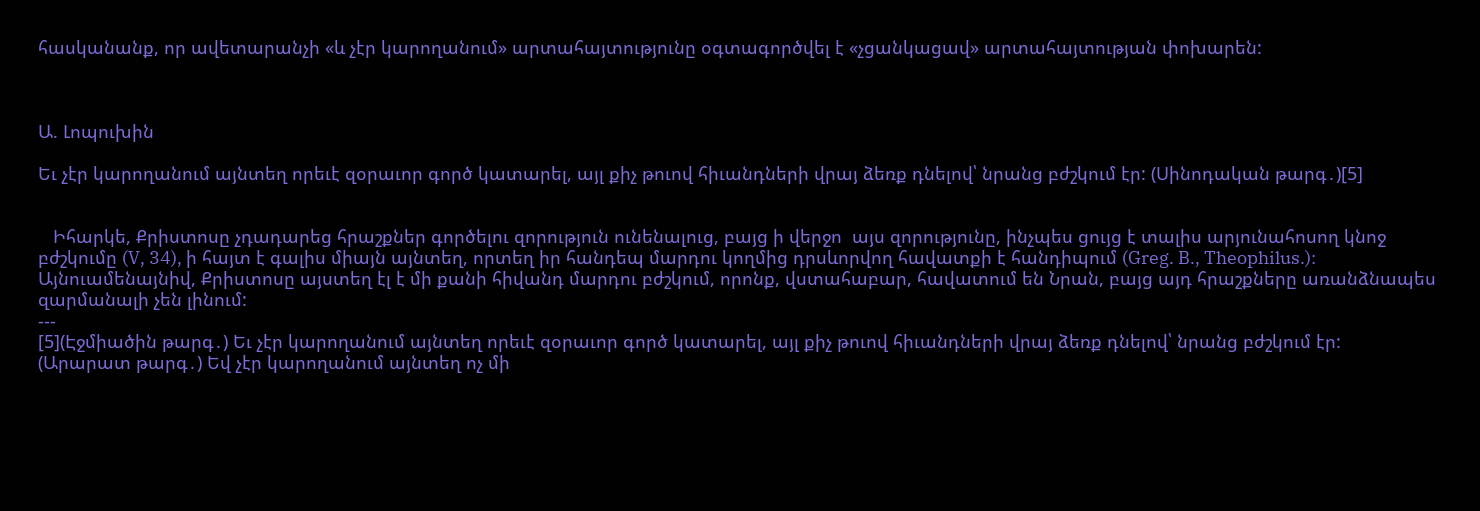հասկանանք, որ ավետարանչի «և չէր կարողանում» արտահայտությունը օգտագործվել է «չցանկացավ» արտահայտության փոխարեն:



Ա. Լոպուխին

Եւ չէր կարողանում այնտեղ որեւէ զօրաւոր գործ կատարել, այլ քիչ թուով հիւանդների վրայ ձեռք դնելով՝ նրանց բժշկում էր: (Սինոդական թարգ․)[5]


   Իհարկե, Քրիստոսը չդադարեց հրաշքներ գործելու զորություն ունենալուց, բայց ի վերջո  այս զորությունը, ինչպես ցույց է տալիս արյունահոսող կնոջ բժշկումը (V, 34), ի հայտ է գալիս միայն այնտեղ, որտեղ իր հանդեպ մարդու կողմից դրսևորվող հավատքի է հանդիպում (Greg. B., Theophilus.): Այնուամենայնիվ, Քրիստոսը այստեղ էլ է մի քանի հիվանդ մարդու բժշկում, որոնք, վստահաբար, հավատում են Նրան, բայց այդ հրաշքները առանձնապես զարմանալի չեն լինում:
---
[5](Էջմիածին թարգ․) Եւ չէր կարողանում այնտեղ որեւէ զօրաւոր գործ կատարել, այլ քիչ թուով հիւանդների վրայ ձեռք դնելով՝ նրանց բժշկում էր:
(Արարատ թարգ․) Եվ չէր կարողանում այնտեղ ոչ մի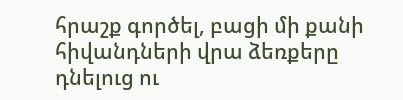հրաշք գործել, բացի մի քանի հիվանդների վրա ձեռքերը դնելուց ու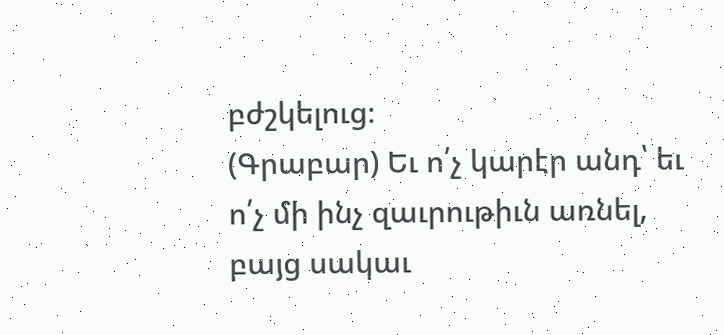բժշկելուց։
(Գրաբար) Եւ ո՛չ կարէր անդ՝ եւ ո՛չ մի ինչ զաւրութիւն առնել, բայց սակաւ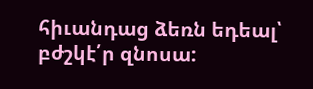հիւանդաց ձեռն եդեալ՝ բժշկէ՛ր զնոսա: